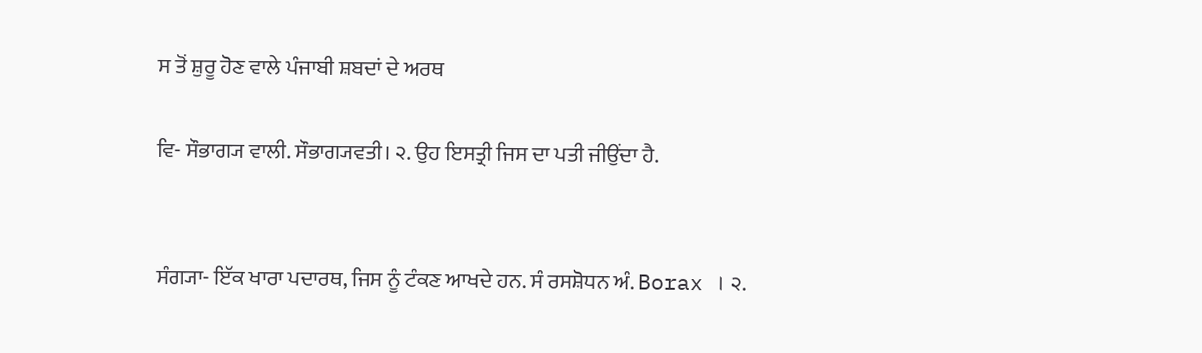ਸ ਤੋਂ ਸ਼ੁਰੂ ਹੋਣ ਵਾਲੇ ਪੰਜਾਬੀ ਸ਼ਬਦਾਂ ਦੇ ਅਰਥ

ਵਿ- ਸੌਭਾਗ੍ਯ ਵਾਲੀ. ਸੌਭਾਗ੍ਯਵਤੀ। ੨. ਉਹ ਇਸਤ੍ਰੀ ਜਿਸ ਦਾ ਪਤੀ ਜੀਉਂਦਾ ਹੈ.


ਸੰਗ੍ਯਾ- ਇੱਕ ਖਾਰਾ ਪਦਾਰਥ, ਜਿਸ ਨੂੰ ਟੰਕਣ ਆਖਦੇ ਹਨ. ਸੰ ਰਸਸ਼ੋਧਨ ਅੰ. Borax । ੨.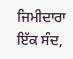ਜਿਮੀਦਾਰਾ ਇੱਕ ਸੰਦ,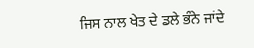ਜਿਸ ਨਾਲ ਖੇਤ ਦੇ ਡਲੇ ਭੰਨੇ ਜਾਂਦੇ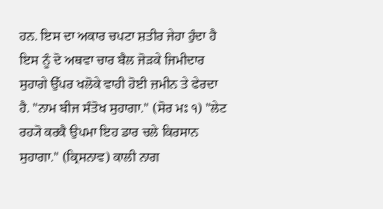ਹਨ. ਇਸ ਦਾ ਅਕਾਰ ਚਪਟਾ ਸ਼ਤੀਰ ਜੇਹਾ ਹੁੰਦਾ ਹੈ ਇਸ ਨੂੰ ਦੋ ਅਥਵਾ ਚਾਰ ਬੈਲ ਜੋੜਕੇ ਜਿਮੀਦਾਰ ਸੁਹਾਗੇ ਉੱਪਰ ਖਲੋਕੇ ਵਾਹੀ ਹੋਈ ਜ਼ਮੀਨ ਤੇ ਫੇਰਦਾ ਹੈ. "ਨਾਮ ਬੀਜ ਸੰਤੋਖ ਸੁਹਾਗਾ." (ਸੋਰ ਮਃ ੧) "ਲੇਟ ਰਹ੍ਯੋ ਕਰਕੈ ਉਪਮਾ ਇਹ ਡਾਰ ਚਲੇ ਕਿਰਸਾਨ ਸੁਹਾਗਾ." (ਕ੍ਰਿਸਨਾਵ) ਕਾਲੀ ਨਾਗ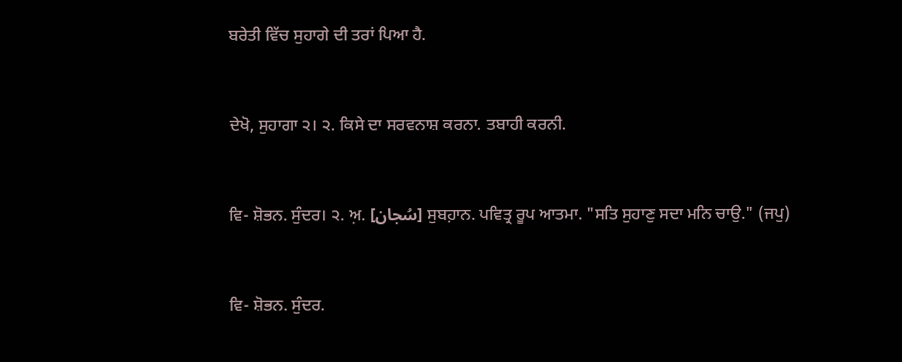ਬਰੇਤੀ ਵਿੱਚ ਸੁਹਾਗੇ ਦੀ ਤਰਾਂ ਪਿਆ ਹੈ.


ਦੇਖੋ, ਸੁਹਾਗਾ ੨। ੨. ਕਿਸੇ ਦਾ ਸਰਵਨਾਸ਼ ਕਰਨਾ. ਤਬਾਹੀ ਕਰਨੀ.


ਵਿ- ਸ਼ੋਭਨ. ਸੁੰਦਰ। ੨. ਅ਼. [سُجان] ਸੁਬਹ਼ਾਨ. ਪਵਿਤ੍ਰ ਰੂਪ ਆਤਮਾ. "ਸਤਿ ਸੁਹਾਣੁ ਸਦਾ ਮਨਿ ਚਾਉ." (ਜਪੁ)


ਵਿ- ਸ਼ੋਭਨ. ਸੁੰਦਰ.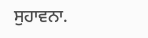ਸੁਹਾਵਨਾ.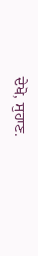ਦੇਖੋ, ਸੁਹਾਣ.